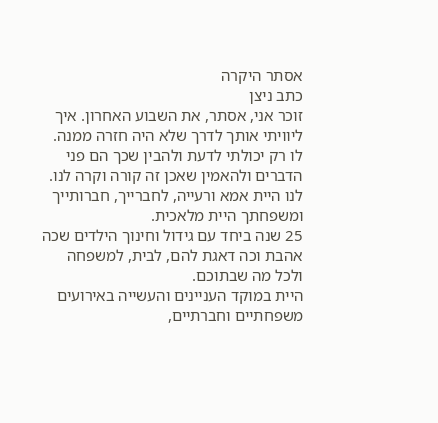אסתר היקרה
כתב ניצן
זוכר אני, אסתר, את השבוע האחרון. איך ליוויתי אותך לדרך שלא היה חזרה ממנה.
לו רק יכולתי לדעת ולהבין שכך הם פני הדברים ולהאמין שאכן זה קורה וקרה לנו.
לנו היית אמא ורעייה, לחברייך, חברותייך ומשפחתך היית מלאכית.
25 שנה ביחד עם גידול וחינוך הילדים שכה אהבת וכה דאגת להם, לבית, למשפחה ולכל מה שבתוכם.
היית במוקד העניינים והעשייה באירועים משפחתיים וחברתיים,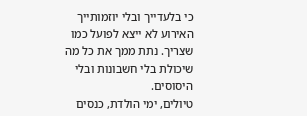כי בלעדייך ובלי יוזמותייך האירוע לא ייצא לפועל כמו שצריך. נתת ממך את כל מה שיכולת בלי חשבונות ובלי היסוסים.
טיולים, ימי הולדת, כנסים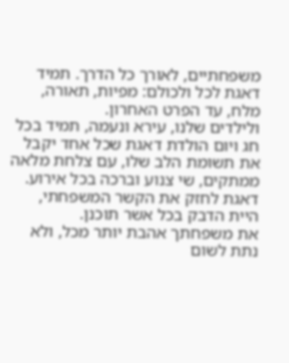משפחתיים, לאורך כל הדרך. תמיד דאגת לכל ולכולם: מפיות, תאורה, מלח, עד הפרט האחרון.
ולילדים שלנו, עירא ונעמה, תמיד בכל חג ויום הולדת דאגת שכל אחד יקבל את תשומת הלב שלו, עם צלחת מלאה ממתקים, שי צנוע וברכה בכל אירוע.
דאגת לחזק את הקשר המשפחתי, היית הדבק בכל אשר תוכנן.
את משפחתך אהבת יותר מכל, ולא נתת לשום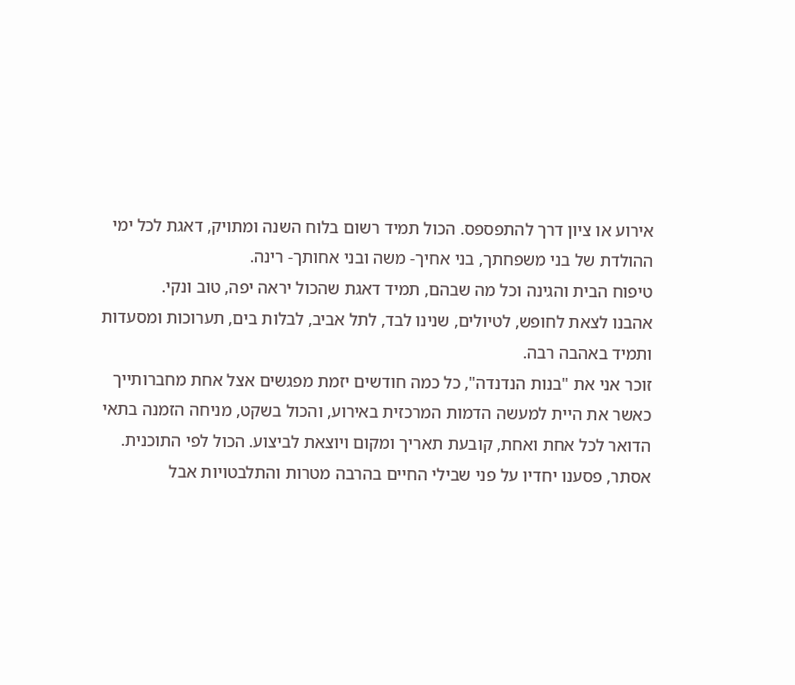אירוע או ציון דרך להתפספס. הכול תמיד רשום בלוח השנה ומתויק, דאגת לכל ימי ההולדת של בני משפחתך, בני אחיך- משה ובני אחותך- רינה.
טיפוח הבית והגינה וכל מה שבהם, תמיד דאגת שהכול יראה יפה, טוב ונקי.
אהבנו לצאת לחופש, לטיולים, שנינו לבד, לתל אביב, לבלות בים, תערוכות ומסעדות ותמיד באהבה רבה.
זוכר אני את "בנות הנדנדה", כל כמה חודשים יזמת מפגשים אצל אחת מחברותייך כאשר את היית למעשה הדמות המרכזית באירוע, והכול בשקט, מניחה הזמנה בתאי הדואר לכל אחת ואחת, קובעת תאריך ומקום ויוצאת לביצוע. הכול לפי התוכנית.
אסתר, פסענו יחדיו על פני שבילי החיים בהרבה מטרות והתלבטויות אבל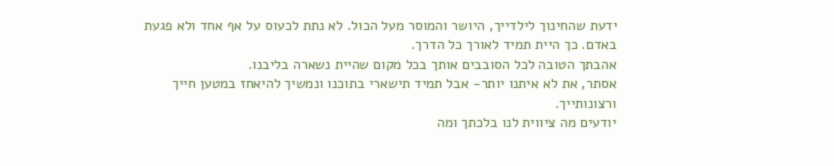ידעת שהחינוך לילדייך, היושר והמוסר מעל הכול. לא נתת לכעוס על אף אחד ולא פגעת באדם. כך היית תמיד לאורך כל הדרך.
אהבתך הטובה לכל הסובבים אותך בכל מקום שהיית נשארה בליבנו.
אסתר, את לא איתנו יותר- אבל תמיד תישארי בתוכנו ונמשיך להיאחז במטען חייך ורצונותייך.
יודעים מה ציווית לנו בלכתך ומה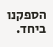הספקנו ביחד.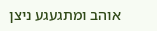אוהב ומתגעגע ניצן